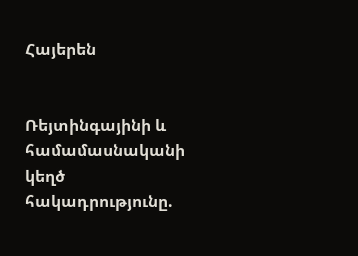Հայերեն


Ռեյտինգայինի և համամասնականի կեղծ հակադրությունը.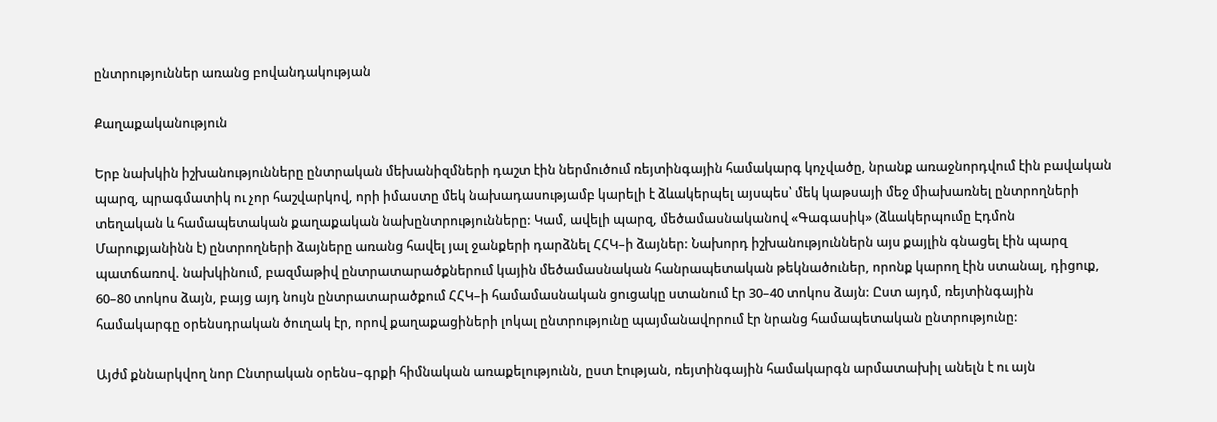ընտրություններ առանց բովանդակության

Քաղաքականություն

Երբ նախկին իշխանությունները ընտրական մեխանիզմների դաշտ էին ներմուծում ռեյտինգային համակարգ կոչվածը, նրանք առաջնորդվում էին բավական պարզ, պրագմատիկ ու չոր հաշվարկով, որի իմաստը մեկ նախադասությամբ կարելի է ձևակերպել այսպես՝ մեկ կաթսայի մեջ միախառնել ընտրողների տեղական և համապետական քաղաքական նախընտրությունները: Կամ, ավելի պարզ, մեծամասնականով «Գագասիկ» (ձևակերպումը Էդմոն Մարուքյանինն է) ընտրողների ձայները առանց հավել յալ ջանքերի դարձնել ՀՀԿ–ի ձայներ: Նախորդ իշխանություններն այս քայլին գնացել էին պարզ պատճառով. նախկինում, բազմաթիվ ընտրատարածքներում կային մեծամասնական հանրապետական թեկնածուներ, որոնք կարող էին ստանալ, դիցուք, 60–80 տոկոս ձայն, բայց այդ նույն ընտրատարածքում ՀՀԿ–ի համամասնական ցուցակը ստանում էր 30–40 տոկոս ձայն: Ըստ այդմ, ռեյտինգային համակարգը օրենսդրական ծուղակ էր, որով քաղաքացիների լոկալ ընտրությունը պայմանավորում էր նրանց համապետական ընտրությունը:

Այժմ քննարկվող նոր Ընտրական օրենս–գրքի հիմնական առաքելությունն, ըստ էության, ռեյտինգային համակարգն արմատախիլ անելն է ու այն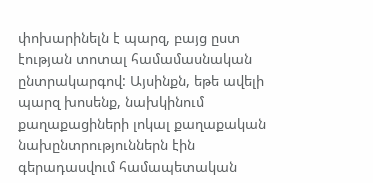փոխարինելն է պարզ, բայց ըստ էության տոտալ համամասնական ընտրակարգով: Այսինքն, եթե ավելի պարզ խոսենք, նախկինում քաղաքացիների լոկալ քաղաքական նախընտրություններն էին գերադասվում համապետական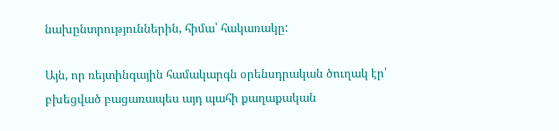նախընտրություններին, հիմա՝ հակառակը:

Այն, որ ռեյտինգային համակարգն օրենսդրական ծուղակ էր՝ բխեցված բացառապես այդ պահի քաղաքական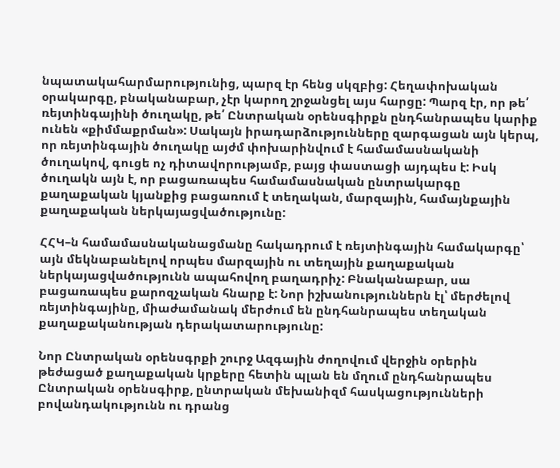նպատակահարմարությունից, պարզ էր հենց սկզբից: Հեղափոխական օրակարգը, բնականաբար, չէր կարող շրջանցել այս հարցը: Պարզ էր, որ թե՛ ռեյտինգայինի ծուղակը, թե՛ Ընտրական օրենսգիրքն ընդհանրապես կարիք ունեն «քիմմաքրման»: Սակայն իրադարձությունները զարգացան այն կերպ, որ ռեյտինգային ծուղակը այժմ փոխարինվում է համամասնականի ծուղակով, գուցե ոչ դիտավորությամբ, բայց փաստացի այդպես է: Իսկ ծուղակն այն է, որ բացառապես համամասնական ընտրակարգը քաղաքական կյանքից բացառում է տեղական, մարզային, համայնքային քաղաքական ներկայացվածությունը:

ՀՀԿ–ն համամասնականացմանը հակադրում է ռեյտինգային համակարգը՝ այն մեկնաբանելով որպես մարզային ու տեղային քաղաքական ներկայացվածությունն ապահովող բաղադրիչ: Բնականաբար, սա բացառապես քարոզչական հնարք է: Նոր իշխանություններն էլ՝ մերժելով ռեյտինգայինը, միաժամանակ մերժում են ընդհանրապես տեղական քաղաքականության դերակատարությունը:

Նոր Ընտրական օրենսգրքի շուրջ Ազգային ժողովում վերջին օրերին թեժացած քաղաքական կրքերը հետին պլան են մղում ընդհանրապես Ընտրական օրենսգիրք, ընտրական մեխանիզմ հասկացությունների բովանդակությունն ու դրանց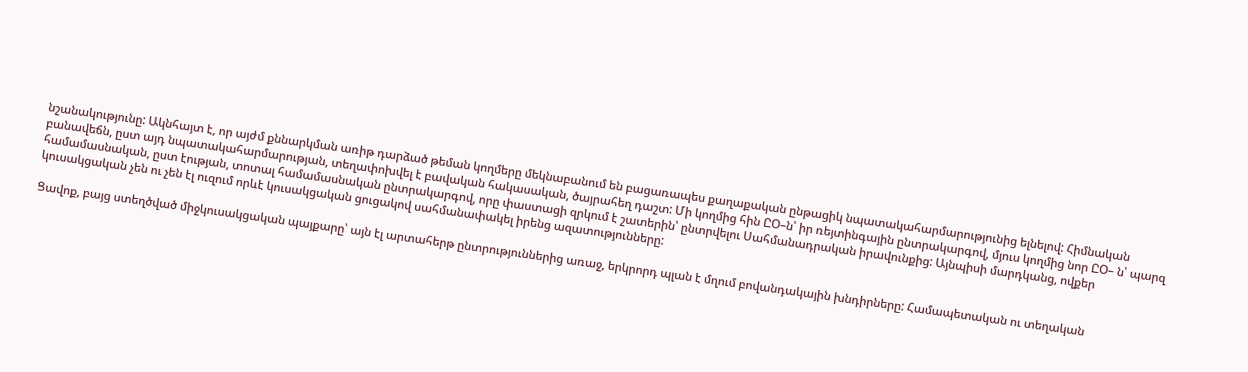նշանակությունը: Ակնհայտ է, որ այժմ քննարկման առիթ դարձած թեման կողմերը մեկնաբանում են բացառապես քաղաքական ընթացիկ նպատակահարմարությունից ելնելով: Հիմնական բանավեճն, ըստ այդ նպատակահարմարության, տեղափոխվել է բավական հակասական, ծայրահեղ դաշտ: Մի կողմից հին ԸՕ–ն՝ իր ռեյտինգային ընտրակարգով, մյուս կողմից նոր ԸՕ– ն՝ պարզ համամասնական, ըստ էության, տոտալ համամասնական ընտրակարգով, որը փաստացի զրկում է շատերին՝ ընտրվելու Սահմանադրական իրավունքից: Այնպիսի մարդկանց, ովքեր կուսակցական չեն ու չեն էլ ուզում որևէ կուսակցական ցուցակով սահմանափակել իրենց ազատությունները:

Ցավոք, բայց ստեղծված միջկուսակցական պայքարը՝ այն էլ արտահերթ ընտրություններից առաջ, երկրորդ պլան է մղում բովանդակային խնդիրները: Համապետական ու տեղական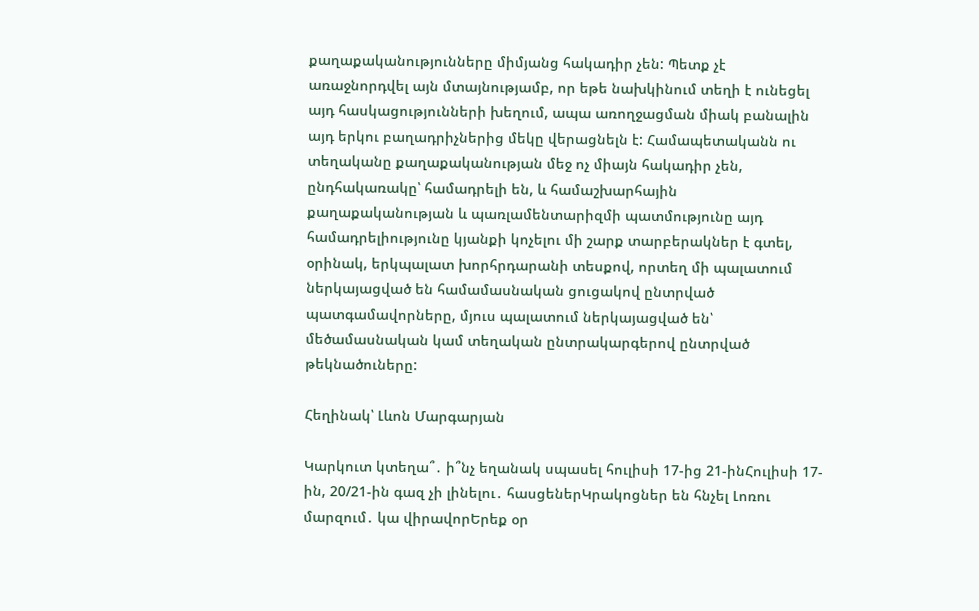քաղաքականությունները միմյանց հակադիր չեն: Պետք չէ առաջնորդվել այն մտայնությամբ, որ եթե նախկինում տեղի է ունեցել այդ հասկացությունների խեղում, ապա առողջացման միակ բանալին այդ երկու բաղադրիչներից մեկը վերացնելն է: Համապետականն ու տեղականը քաղաքականության մեջ ոչ միայն հակադիր չեն, ընդհակառակը՝ համադրելի են, և համաշխարհային քաղաքականության և պառլամենտարիզմի պատմությունը այդ համադրելիությունը կյանքի կոչելու մի շարք տարբերակներ է գտել, օրինակ, երկպալատ խորհրդարանի տեսքով, որտեղ մի պալատում ներկայացված են համամասնական ցուցակով ընտրված պատգամավորները, մյուս պալատում ներկայացված են՝ մեծամասնական կամ տեղական ընտրակարգերով ընտրված թեկնածուները:

Հեղինակ՝ Լևոն Մարգարյան

Կարկուտ կտեղա՞․ ի՞նչ եղանակ սպասել հուլիսի 17-ից 21-ինՀուլիսի 17-ին, 20/21-ին գազ չի լինելու․ հասցեներԿրակոցներ են հնչել Լոռու մարզում․ կա վիրավորԵրեք օր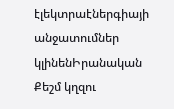էլեկտրաէներգիայի անջատումներ կլինենԻրանական Քեշմ կղզու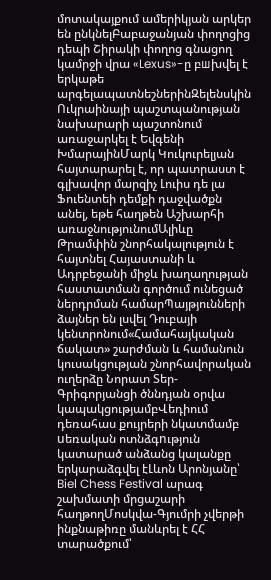մոտակայքում ամերիկյան արկեր են ընկնելԲաբաջանյան փողոցից դեպի Շիրակի փողոց գնացող կամրջի վրա «Lexus»-ը բшխվել է երկաթե արգելապատնեշներինԶելենսկին Ուկրաինայի պաշտպանության նախարարի պաշտոնում առաջարկել է Եվգենի ԽմարայինՄարկ Կուկուրելյան հայտարարել է, որ պատրաստ է գլխավոր մարզիչ Լուիս դե լա Ֆուենտեի դեմքի դաջվածքն անել, եթե հաղթեն Աշխարհի առաջնությունումԱլիևը Թրամփին շնորհակալություն է հայտնել Հայաստանի և Ադրբեջանի միջև խաղաղության հաստատման գործում ունեցած ներդրման համարՊայթյունների ձայներ են լսվել Դուբայի կենտրոնում«Համահայկական ճակատ» շարժման և համանուն կուսակցության շնորհավորական ուղերձը Նորատ Տեր-Գրիգորյանցի ծննդյան օրվա կապակցությամբՎեդիում դեռահաս քույրերի նկատմամբ uեռական ոտնձգnւթյուն կատարած անձանց կալանքը երկարաձգվել էԼևոն Արոնյանը՝ Biel Chess Festival արագ շախմատի մրցաշարի հաղթողՄոսկվա-Գյումրի չվերթի ինքնաթիռը մանևրել է ՀՀ տարածքում՝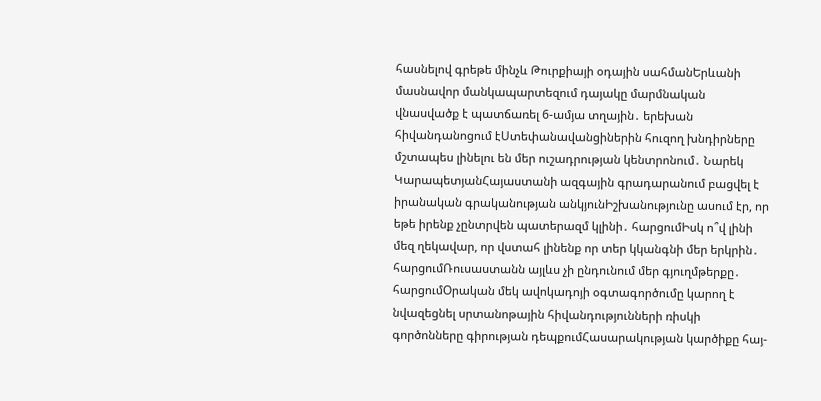հասնելով գրեթե մինչև Թուրքիայի օդային սահմանԵրևանի մասնավոր մանկապարտեզում դայակը մարմնական վնասվածք է պատճառել 6-ամյա տղային․ երեխան հիվանդանոցում էՍտեփանավանցիներին հուզող խնդիրները մշտապես լինելու են մեր ուշադրության կենտրոնում․ Նարեկ ԿարապետյանՀայաստանի ազգային գրադարանում բացվել է իրանական գրականության անկյունԻշխանությունը ասում էր, որ եթե իրենք չընտրվեն պատերազմ կլինի․ հարցումԻսկ ո՞վ լինի մեզ ղեկավար, որ վստահ լինենք որ տեր կկանգնի մեր երկրին․ հարցումՌուսաստանն այլևս չի ընդունում մեր գյուղմթերքը․ հարցումՕրական մեկ ավոկադոյի օգտագործումը կարող է նվազեցնել սրտանոթային հիվանդությունների ռիսկի գործոնները գիրության դեպքումՀասարակության կարծիքը հայ-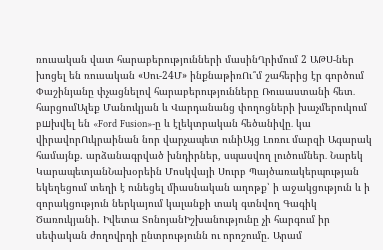ռուսական վատ հարաբերությունների մասինՂրիմում 2 ԱԹՍ-ներ խոցել են ռուսական «Սու-24Մ» ինքնաթիռՈւ՞մ շահերից էր գործում Փաշինյանը փչացնելով հարաբերությունները Ռուսաստանի հետ․ հարցումԱլեք Մանուկյան և Վարդանանց փողոցների խաչմերուկում բшխվել են «Ford Fusion»-ը և էլեկտրական հեծանիվը․ կա վիրավորՈւկրաինան նոր վարչապետ ունիԱյց Լոռու մարզի Ագարակ համայնք. արձանագրված խնդիրներ, սպասվող լուծումներ․ Նարեկ ԿարապետյանՆախօրեին Մոսկվայի Սուրբ Պայծառակերպության եկեղեցում տեղի է ունեցել միասնական աղոթք՝ ի աջակցություն և ի զորակցություն ներկայում կալանքի տակ գտնվող Գագիկ Ծառուկյանի. Իվետա ՏոնոյանԻշխանությունը չի հարգում իր սեփական ժողովրդի ընտրությունն ու որոշումը. Արամ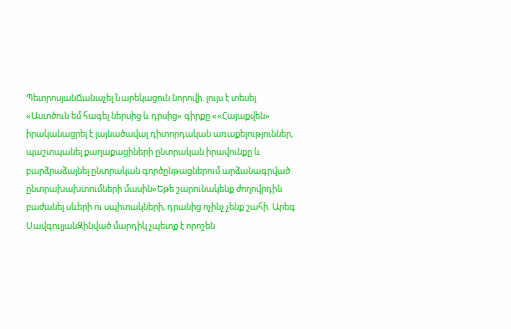ՊետրոսյանՃանաչել Նարեկացուն նորովի. լույս է տեսել «Աստծուն եմ հագել ներսից և դրսից» գիրքը ««Հայաքվեն» իրականացրել է լայնածավալ դիտորդական առաքելություններ, պաշտպանել քաղաքացիների ընտրական իրավունքը և բարձրաձայնել ընտրական գործընթացներում արձանագրված ընտրախախտումների մասին»Եթե շարունակենք ժողովրդին բաժանել սևերի ու սպիտակների, դրանից ոչինչ չենք շահի. Արեգ ՍավգուլյանԶինված մարդիկ չպետք է որոշեն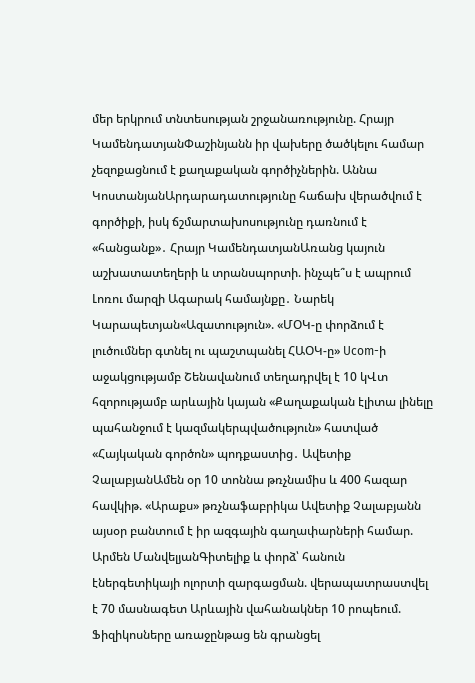մեր երկրում տնտեսության շրջանառությունը. Հրայր ԿամենդատյանՓաշինյանն իր վախերը ծածկելու համար չեզոքացնում է քաղաքական գործիչներին. Աննա ԿոստանյանԱրդարադատությունը հաճախ վերածվում է գործիքի, իսկ ճշմարտախոսությունը դառնում է «հանցանք»․ Հրայր ԿամենդատյանԱռանց կայուն աշխատատեղերի և տրանսպորտի. ինչպե՞ս է ապրում Լոռու մարզի Ագարակ համայնքը․ Նարեկ Կարապետյան«Ազատություն». «ՄՕԿ-ը փորձում է լուծումներ գտնել ու պաշտպանել ՀԱՕԿ-ը» Ucom-ի աջակցությամբ Շենավանում տեղադրվել է 10 կՎտ հզորությամբ արևային կայան «Քաղաքական էլիտա լինելը պահանջում է կազմակերպվածություն» հատված «Հայկական գործոն» պոդքաստից․ Ավետիք ՉալաբյանԱմեն օր 10 տոննա թռչնամիս և 400 հազար հավկիթ. «Արաքս» թռչնաֆաբրիկա Ավետիք Չալաբյանն այսօր բանտում է իր ազգային գաղափարների համար. Արմեն ՄանվելյանԳիտելիք և փորձ՝ հանուն էներգետիկայի ոլորտի զարգացման. վերապատրաստվել է 70 մասնագետ Արևային վահանակներ 10 րոպեում. Ֆիզիկոսները առաջընթաց են գրանցել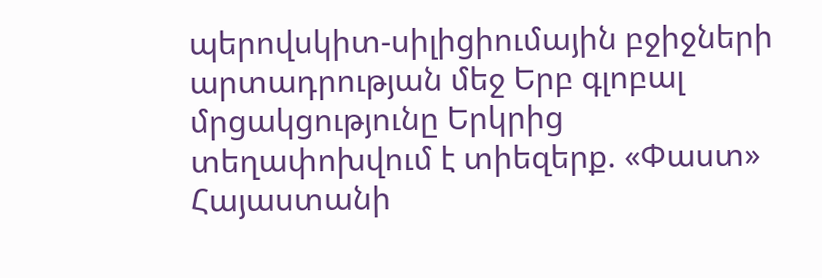պերովսկիտ-սիլիցիումային բջիջների արտադրության մեջ Երբ գլոբալ մրցակցությունը Երկրից տեղափոխվում է տիեզերք. «Փաստ» Հայաստանի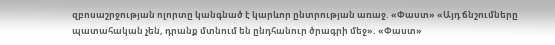զբոսաշրջության ոլորտը կանգնած է կարևոր ընտրության առաջ. «Փաստ» «Այդ ճնշումները պատահական չեն, դրանք մտնում են ընդհանուր ծրագրի մեջ». «Փաստ»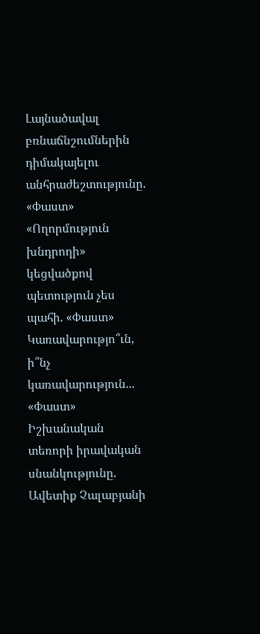Լայնածավալ բռնաճնշումներին դիմակայելու անհրաժեշտությունը. «Փաստ» «Ողորմություն խնդրողի» կեցվածքով պետություն չես պահի. «Փաստ» Կառավարությո՞ւն, ի՞նչ կառավարություն... «Փաստ» Իշխանական տեռորի իրավական սնանկությունը. Ավետիք Չալաբյանի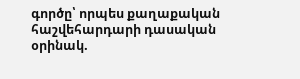գործը՝ որպես քաղաքական հաշվեհարդարի դասական օրինակ.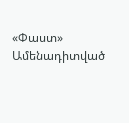«Փաստ»
Ամենադիտված